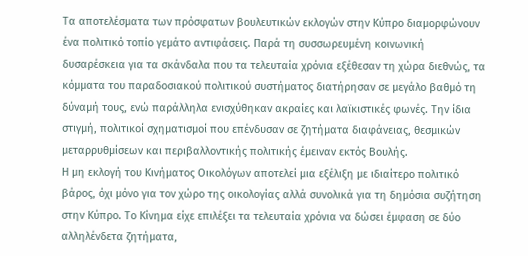Τα αποτελέσματα των πρόσφατων βουλευτικών εκλογών στην Κύπρο διαμορφώνουν ένα πολιτικό τοπίο γεμάτο αντιφάσεις. Παρά τη συσσωρευμένη κοινωνική δυσαρέσκεια για τα σκάνδαλα που τα τελευταία χρόνια εξέθεσαν τη χώρα διεθνώς, τα κόμματα του παραδοσιακού πολιτικού συστήματος διατήρησαν σε μεγάλο βαθμό τη δύναμή τους, ενώ παράλληλα ενισχύθηκαν ακραίες και λαϊκιστικές φωνές. Την ίδια στιγμή, πολιτικοί σχηματισμοί που επένδυσαν σε ζητήματα διαφάνειας, θεσμικών μεταρρυθμίσεων και περιβαλλοντικής πολιτικής έμειναν εκτός Βουλής.
Η μη εκλογή του Κινήματος Οικολόγων αποτελεί μια εξέλιξη με ιδιαίτερο πολιτικό βάρος, όχι μόνο για τον χώρο της οικολογίας αλλά συνολικά για τη δημόσια συζήτηση στην Κύπρο. Το Κίνημα είχε επιλέξει τα τελευταία χρόνια να δώσει έμφαση σε δύο αλληλένδετα ζητήματα,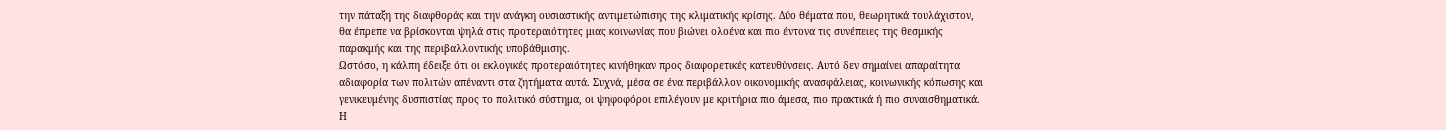την πάταξη της διαφθοράς και την ανάγκη ουσιαστικής αντιμετώπισης της κλιματικής κρίσης. Δύο θέματα που, θεωρητικά τουλάχιστον, θα έπρεπε να βρίσκονται ψηλά στις προτεραιότητες μιας κοινωνίας που βιώνει ολοένα και πιο έντονα τις συνέπειες της θεσμικής παρακμής και της περιβαλλοντικής υποβάθμισης.
Ωστόσο, η κάλπη έδειξε ότι οι εκλογικές προτεραιότητες κινήθηκαν προς διαφορετικές κατευθύνσεις. Αυτό δεν σημαίνει απαραίτητα αδιαφορία των πολιτών απέναντι στα ζητήματα αυτά. Συχνά, μέσα σε ένα περιβάλλον οικονομικής ανασφάλειας, κοινωνικής κόπωσης και γενικευμένης δυσπιστίας προς το πολιτικό σύστημα, οι ψηφοφόροι επιλέγουν με κριτήρια πιο άμεσα, πιο πρακτικά ή πιο συναισθηματικά. Η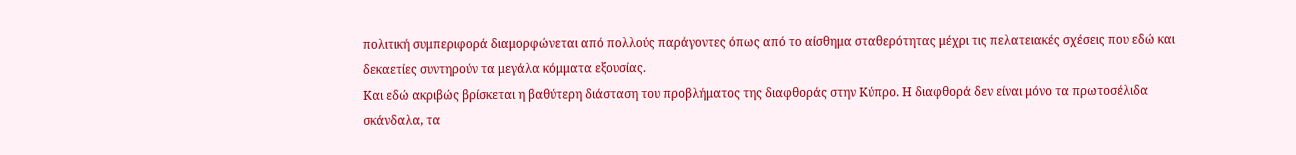πολιτική συμπεριφορά διαμορφώνεται από πολλούς παράγοντες όπως από το αίσθημα σταθερότητας μέχρι τις πελατειακές σχέσεις που εδώ και δεκαετίες συντηρούν τα μεγάλα κόμματα εξουσίας.
Και εδώ ακριβώς βρίσκεται η βαθύτερη διάσταση του προβλήματος της διαφθοράς στην Κύπρο. Η διαφθορά δεν είναι μόνο τα πρωτοσέλιδα σκάνδαλα, τα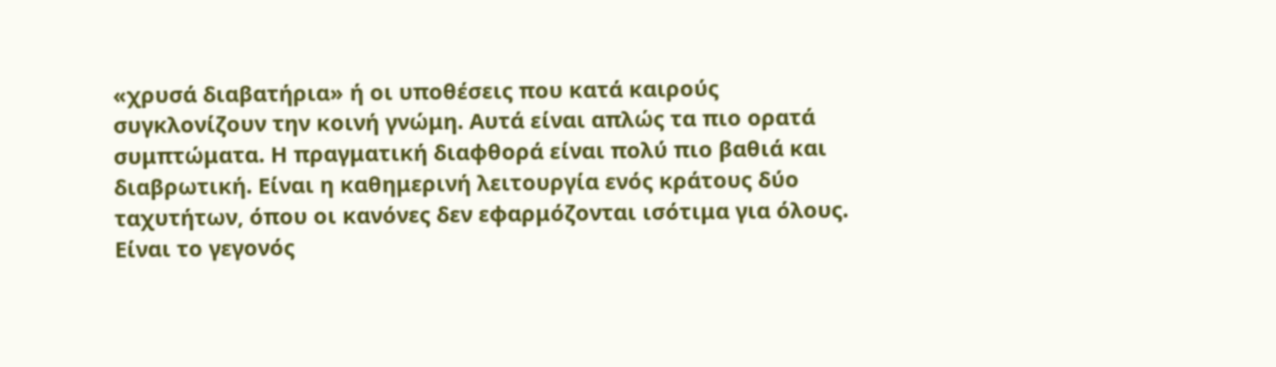«χρυσά διαβατήρια» ή οι υποθέσεις που κατά καιρούς συγκλονίζουν την κοινή γνώμη. Αυτά είναι απλώς τα πιο ορατά συμπτώματα. Η πραγματική διαφθορά είναι πολύ πιο βαθιά και διαβρωτική. Είναι η καθημερινή λειτουργία ενός κράτους δύο ταχυτήτων, όπου οι κανόνες δεν εφαρμόζονται ισότιμα για όλους.
Είναι το γεγονός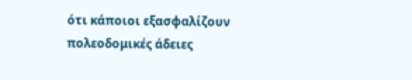ότι κάποιοι εξασφαλίζουν πολεοδομικές άδειες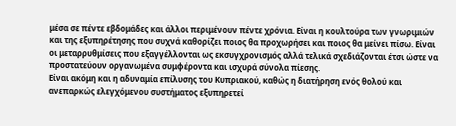μέσα σε πέντε εβδομάδες και άλλοι περιμένουν πέντε χρόνια. Είναι η κουλτούρα των γνωριμιών και της εξυπηρέτησης που συχνά καθορίζει ποιος θα προχωρήσει και ποιος θα μείνει πίσω. Είναι οι μεταρρυθμίσεις που εξαγγέλλονται ως εκσυγχρονισμός αλλά τελικά σχεδιάζονται έτσι ώστε να προστατεύουν οργανωμένα συμφέροντα και ισχυρά σύνολα πίεσης.
Είναι ακόμη και η αδυναμία επίλυσης του Κυπριακού, καθώς η διατήρηση ενός θολού και ανεπαρκώς ελεγχόμενου συστήματος εξυπηρετεί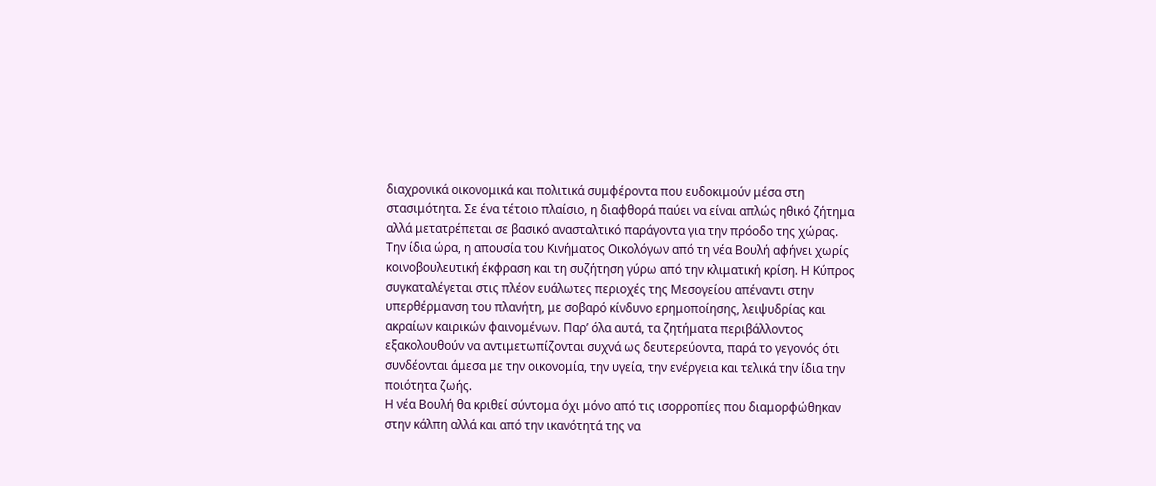διαχρονικά οικονομικά και πολιτικά συμφέροντα που ευδοκιμούν μέσα στη στασιμότητα. Σε ένα τέτοιο πλαίσιο, η διαφθορά παύει να είναι απλώς ηθικό ζήτημα αλλά μετατρέπεται σε βασικό ανασταλτικό παράγοντα για την πρόοδο της χώρας.
Την ίδια ώρα, η απουσία του Κινήματος Οικολόγων από τη νέα Βουλή αφήνει χωρίς κοινοβουλευτική έκφραση και τη συζήτηση γύρω από την κλιματική κρίση. Η Κύπρος συγκαταλέγεται στις πλέον ευάλωτες περιοχές της Μεσογείου απέναντι στην υπερθέρμανση του πλανήτη, με σοβαρό κίνδυνο ερημοποίησης, λειψυδρίας και ακραίων καιρικών φαινομένων. Παρ’ όλα αυτά, τα ζητήματα περιβάλλοντος εξακολουθούν να αντιμετωπίζονται συχνά ως δευτερεύοντα, παρά το γεγονός ότι συνδέονται άμεσα με την οικονομία, την υγεία, την ενέργεια και τελικά την ίδια την ποιότητα ζωής.
Η νέα Βουλή θα κριθεί σύντομα όχι μόνο από τις ισορροπίες που διαμορφώθηκαν στην κάλπη αλλά και από την ικανότητά της να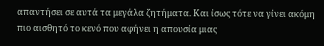απαντήσει σε αυτά τα μεγάλα ζητήματα. Και ίσως τότε να γίνει ακόμη πιο αισθητό το κενό που αφήνει η απουσία μιας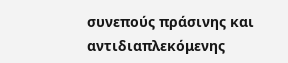συνεπούς πράσινης και αντιδιαπλεκόμενης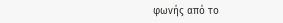φωνής από το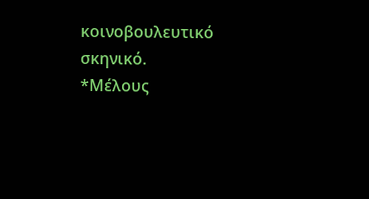κοινοβουλευτικό σκηνικό.
*Μέλους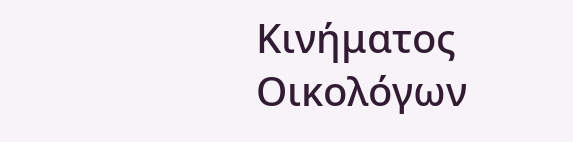Κινήματος Οικολόγων